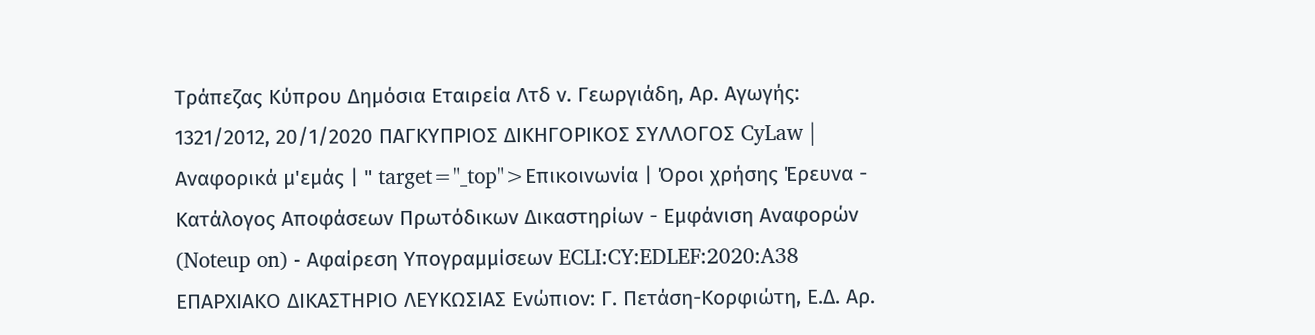Τράπεζας Κύπρου Δημόσια Εταιρεία Λτδ ν. Γεωργιάδη, Αρ. Αγωγής: 1321/2012, 20/1/2020 ΠΑΓΚΥΠΡΙΟΣ ΔΙΚΗΓΟΡΙΚΟΣ ΣΥΛΛΟΓΟΣ CyLaw | Αναφορικά μ'εμάς | " target="_top">Επικοινωνία | Όροι χρήσης Έρευνα - Κατάλογος Αποφάσεων Πρωτόδικων Δικαστηρίων - Εμφάνιση Αναφορών (Noteup on) - Αφαίρεση Υπογραμμίσεων ECLI:CY:EDLEF:2020:A38 ΕΠΑΡΧΙΑΚΟ ΔΙΚΑΣΤΗΡΙΟ ΛΕΥΚΩΣΙΑΣ Ενώπιον: Γ. Πετάση-Κορφιώτη, Ε.Δ. Αρ.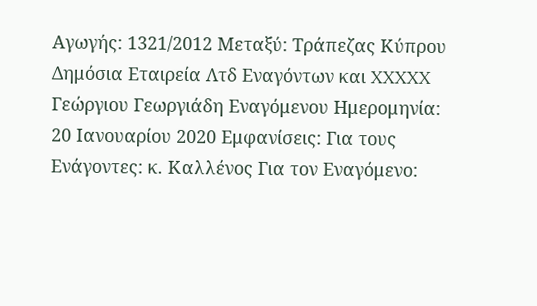Αγωγής: 1321/2012 Μεταξύ: Τράπεζας Κύπρου Δημόσια Εταιρεία Λτδ Εναγόντων και XXXXX Γεώργιου Γεωργιάδη Εναγόμενου Ημερομηνία: 20 Ιανουαρίου 2020 Εμφανίσεις: Για τους Ενάγοντες: κ. Καλλένος Για τον Εναγόμενο: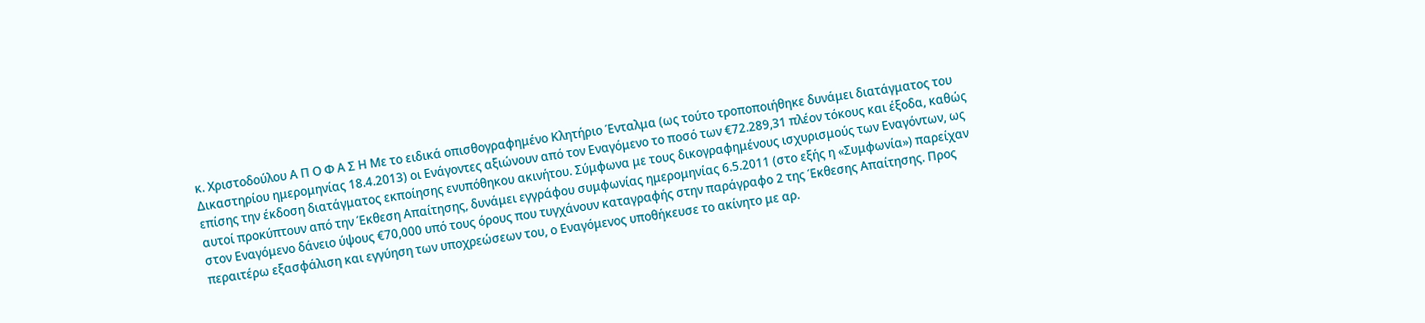κ. Χριστοδούλου Α Π Ο Φ Α Σ Η Με το ειδικά οπισθογραφημένο Κλητήριο Ένταλμα (ως τούτο τροποποιήθηκε δυνάμει διατάγματος του Δικαστηρίου ημερομηνίας 18.4.2013) οι Ενάγοντες αξιώνουν από τον Εναγόμενο το ποσό των €72.289,31 πλέον τόκους και έξοδα, καθώς επίσης την έκδοση διατάγματος εκποίησης ενυπόθηκου ακινήτου. Σύμφωνα με τους δικογραφημένους ισχυρισμούς των Εναγόντων, ως αυτοί προκύπτουν από την Έκθεση Απαίτησης, δυνάμει εγγράφου συμφωνίας ημερομηνίας 6.5.2011 (στο εξής η «Συμφωνία») παρείχαν στον Εναγόμενο δάνειο ύψους €70,000 υπό τους όρους που τυγχάνουν καταγραφής στην παράγραφο 2 της Έκθεσης Απαίτησης. Προς περαιτέρω εξασφάλιση και εγγύηση των υποχρεώσεων του, ο Εναγόμενος υποθήκευσε το ακίνητο με αρ.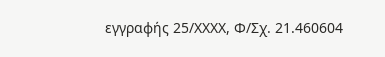εγγραφής 25/XXXX, Φ/Σχ. 21.460604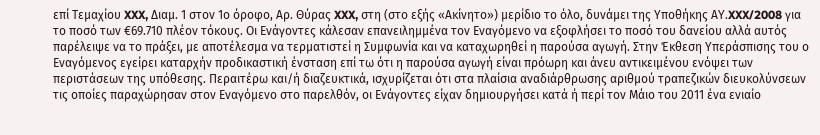επί Τεμαχίου XXX, Διαμ. 1 στον 1ο όροφο, Αρ. Θύρας XXX, στη (στο εξής «Ακίνητο») μερίδιο το όλο, δυνάμει της Υποθήκης ΑΥ.XXX/2008 για το ποσό των €69.710 πλέον τόκους. Οι Ενάγοντες κάλεσαν επανειλημμένα τον Εναγόμενο να εξοφλήσει το ποσό του δανείου αλλά αυτός παρέλειψε να το πράξει, με αποτέλεσμα να τερματιστεί η Συμφωνία και να καταχωρηθεί η παρούσα αγωγή. Στην Έκθεση Υπεράσπισης του ο Εναγόμενος εγείρει καταρχήν προδικαστική ένσταση επί τω ότι η παρούσα αγωγή είναι πρόωρη και άνευ αντικειμένου ενόψει των περιστάσεων της υπόθεσης. Περαιτέρω και/ή διαζευκτικά, ισχυρίζεται ότι στα πλαίσια αναδιάρθρωσης αριθμού τραπεζικών διευκολύνσεων τις οποίες παραχώρησαν στον Εναγόμενο στο παρελθόν, οι Ενάγοντες είχαν δημιουργήσει κατά ή περί τον Μάιο του 2011 ένα ενιαίο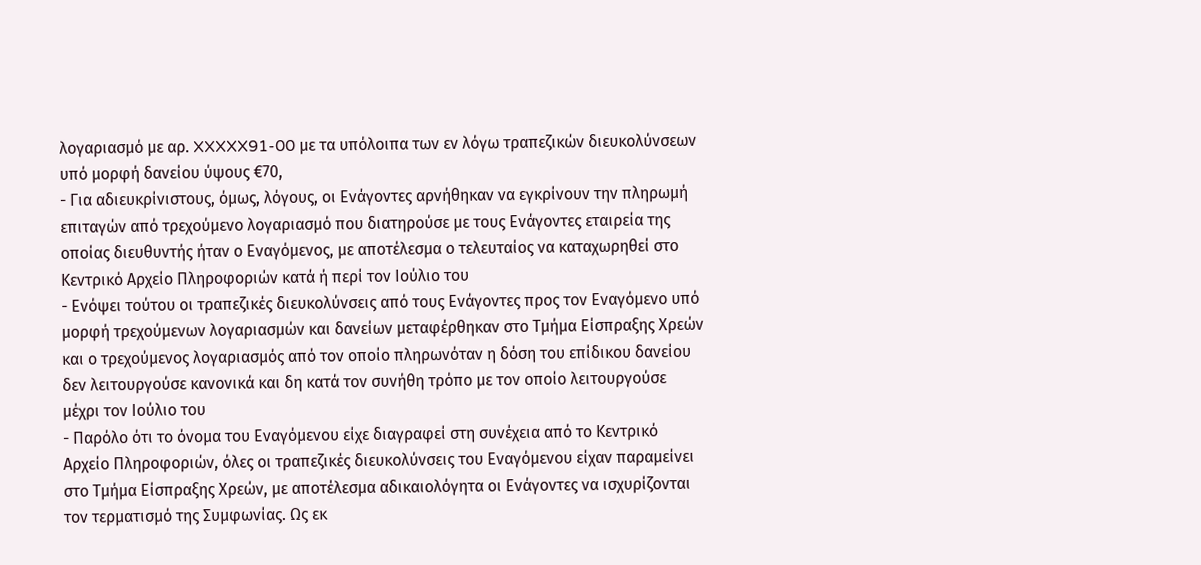λογαριασμό με αρ. XXXXX91-00 με τα υπόλοιπα των εν λόγω τραπεζικών διευκολύνσεων υπό μορφή δανείου ύψους €70,
- Για αδιευκρίνιστους, όμως, λόγους, οι Ενάγοντες αρνήθηκαν να εγκρίνουν την πληρωμή επιταγών από τρεχούμενο λογαριασμό που διατηρούσε με τους Ενάγοντες εταιρεία της οποίας διευθυντής ήταν ο Εναγόμενος, με αποτέλεσμα ο τελευταίος να καταχωρηθεί στο Κεντρικό Αρχείο Πληροφοριών κατά ή περί τον Ιούλιο του
- Ενόψει τούτου οι τραπεζικές διευκολύνσεις από τους Ενάγοντες προς τον Εναγόμενο υπό μορφή τρεχούμενων λογαριασμών και δανείων μεταφέρθηκαν στο Τμήμα Είσπραξης Χρεών και ο τρεχούμενος λογαριασμός από τον οποίο πληρωνόταν η δόση του επίδικου δανείου δεν λειτουργούσε κανονικά και δη κατά τον συνήθη τρόπο με τον οποίο λειτουργούσε μέχρι τον Ιούλιο του
- Παρόλο ότι το όνομα του Εναγόμενου είχε διαγραφεί στη συνέχεια από το Κεντρικό Αρχείο Πληροφοριών, όλες οι τραπεζικές διευκολύνσεις του Εναγόμενου είχαν παραμείνει στο Τμήμα Είσπραξης Χρεών, με αποτέλεσμα αδικαιολόγητα οι Ενάγοντες να ισχυρίζονται τον τερματισμό της Συμφωνίας. Ως εκ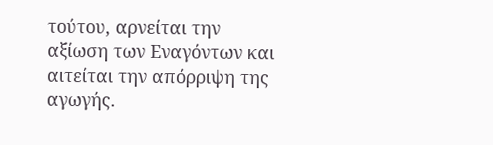τούτου, αρνείται την αξίωση των Εναγόντων και αιτείται την απόρριψη της αγωγής.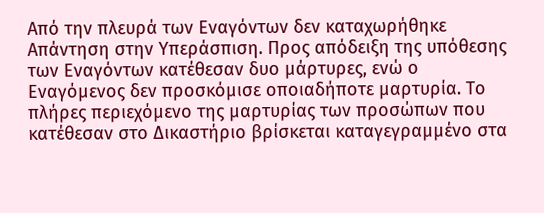Από την πλευρά των Εναγόντων δεν καταχωρήθηκε Απάντηση στην Υπεράσπιση. Προς απόδειξη της υπόθεσης των Εναγόντων κατέθεσαν δυο μάρτυρες, ενώ ο Εναγόμενος δεν προσκόμισε οποιαδήποτε μαρτυρία. Το πλήρες περιεχόμενο της μαρτυρίας των προσώπων που κατέθεσαν στο Δικαστήριο βρίσκεται καταγεγραμμένο στα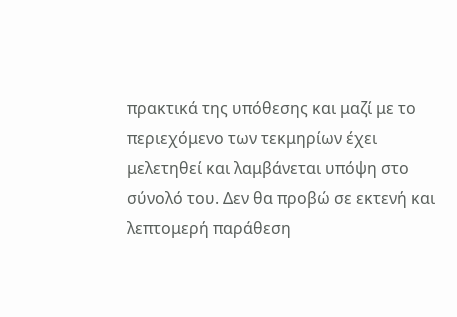πρακτικά της υπόθεσης και μαζί με το περιεχόμενο των τεκμηρίων έχει μελετηθεί και λαμβάνεται υπόψη στο σύνολό του. Δεν θα προβώ σε εκτενή και λεπτομερή παράθεση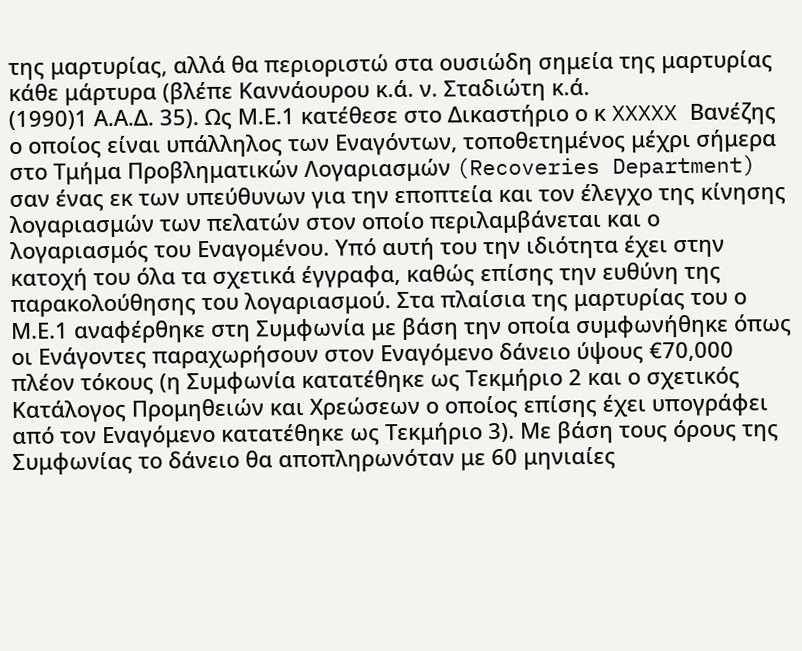της μαρτυρίας, αλλά θα περιοριστώ στα ουσιώδη σημεία της μαρτυρίας κάθε μάρτυρα (βλέπε Καννάουρου κ.ά. ν. Σταδιώτη κ.ά.
(1990)1 Α.Α.Δ. 35). Ως Μ.Ε.1 κατέθεσε στο Δικαστήριο ο κ XXXXX Βανέζης ο οποίος είναι υπάλληλος των Εναγόντων, τοποθετημένος μέχρι σήμερα στο Τμήμα Προβληματικών Λογαριασμών (Recoveries Department) σαν ένας εκ των υπεύθυνων για την εποπτεία και τον έλεγχο της κίνησης λογαριασμών των πελατών στον οποίο περιλαμβάνεται και ο λογαριασμός του Εναγομένου. Υπό αυτή του την ιδιότητα έχει στην κατοχή του όλα τα σχετικά έγγραφα, καθώς επίσης την ευθύνη της παρακολούθησης του λογαριασμού. Στα πλαίσια της μαρτυρίας του ο Μ.Ε.1 αναφέρθηκε στη Συμφωνία με βάση την οποία συμφωνήθηκε όπως οι Ενάγοντες παραχωρήσουν στον Εναγόμενο δάνειο ύψους €70,000 πλέον τόκους (η Συμφωνία κατατέθηκε ως Τεκμήριο 2 και ο σχετικός Κατάλογος Προμηθειών και Χρεώσεων ο οποίος επίσης έχει υπογράφει από τον Εναγόμενο κατατέθηκε ως Τεκμήριο 3). Με βάση τους όρους της Συμφωνίας το δάνειο θα αποπληρωνόταν με 60 μηνιαίες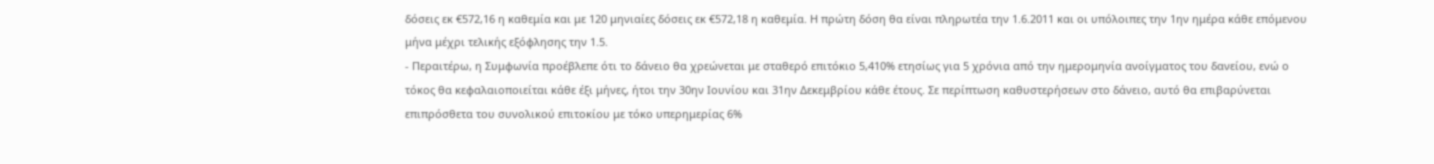δόσεις εκ €572,16 η καθεμία και με 120 μηνιαίες δόσεις εκ €572,18 η καθεμία. Η πρώτη δόση θα είναι πληρωτέα την 1.6.2011 και οι υπόλοιπες την 1ην ημέρα κάθε επόμενου μήνα μέχρι τελικής εξόφλησης την 1.5.
- Περαιτέρω, η Συμφωνία προέβλεπε ότι το δάνειο θα χρεώνεται με σταθερό επιτόκιο 5,410% ετησίως για 5 χρόνια από την ημερομηνία ανοίγματος του δανείου, ενώ ο τόκος θα κεφαλαιοποιείται κάθε έξι μήνες, ήτοι την 30ην Ιουνίου και 31ην Δεκεμβρίου κάθε έτους. Σε περίπτωση καθυστερήσεων στο δάνειο, αυτό θα επιβαρύνεται επιπρόσθετα του συνολικού επιτοκίου με τόκο υπερημερίας 6%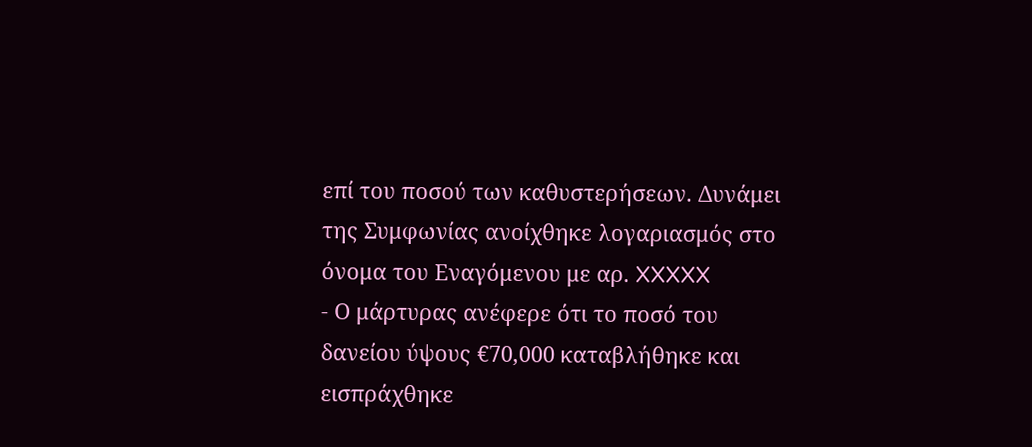επί του ποσού των καθυστερήσεων. Δυνάμει της Συμφωνίας ανοίχθηκε λογαριασμός στο όνομα του Εναγόμενου με αρ. XXXXX
- Ο μάρτυρας ανέφερε ότι το ποσό του δανείου ύψους €70,000 καταβλήθηκε και εισπράχθηκε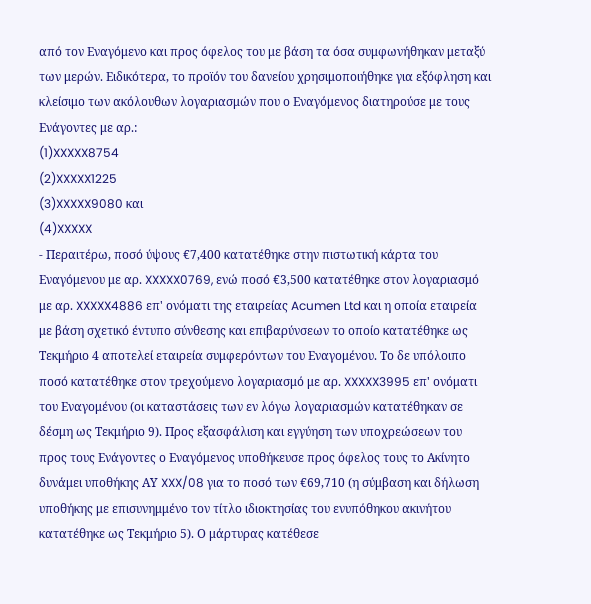από τον Εναγόμενο και προς όφελος του με βάση τα όσα συμφωνήθηκαν μεταξύ των μερών. Ειδικότερα, το προϊόν του δανείου χρησιμοποιήθηκε για εξόφληση και κλείσιμο των ακόλουθων λογαριασμών που ο Εναγόμενος διατηρούσε με τους Ενάγοντες με αρ.:
(1)XXXXX8754
(2)XXXXX1225
(3)XXXXX9080 και
(4)XXXXX
- Περαιτέρω, ποσό ύψους €7,400 κατατέθηκε στην πιστωτική κάρτα του Εναγόμενου με αρ. XXXXX0769, ενώ ποσό €3,500 κατατέθηκε στον λογαριασμό με αρ. XXXXX4886 επ' ονόματι της εταιρείας Acumen Ltd και η οποία εταιρεία με βάση σχετικό έντυπο σύνθεσης και επιβαρύνσεων το οποίο κατατέθηκε ως Τεκμήριο 4 αποτελεί εταιρεία συμφερόντων του Εναγομένου. Το δε υπόλοιπο ποσό κατατέθηκε στον τρεχούμενο λογαριασμό με αρ. XXXXX3995 επ' ονόματι του Εναγομένου (οι καταστάσεις των εν λόγω λογαριασμών κατατέθηκαν σε δέσμη ως Τεκμήριο 9). Προς εξασφάλιση και εγγύηση των υποχρεώσεων του προς τους Ενάγοντες ο Εναγόμενος υποθήκευσε προς όφελος τους το Ακίνητο δυνάμει υποθήκης ΑΥ XXX/08 για το ποσό των €69,710 (η σύμβαση και δήλωση υποθήκης με επισυνημμένο τον τίτλο ιδιοκτησίας του ενυπόθηκου ακινήτου κατατέθηκε ως Τεκμήριο 5). Ο μάρτυρας κατέθεσε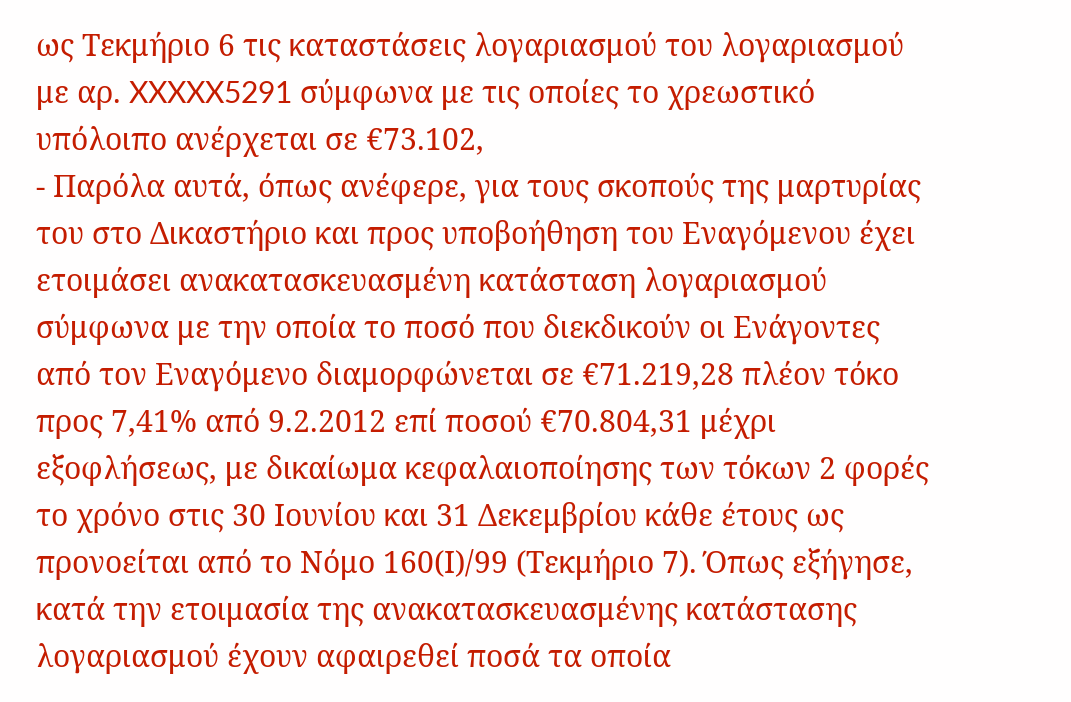ως Τεκμήριο 6 τις καταστάσεις λογαριασμού του λογαριασμού με αρ. XXXXX5291 σύμφωνα με τις οποίες το χρεωστικό υπόλοιπο ανέρχεται σε €73.102,
- Παρόλα αυτά, όπως ανέφερε, για τους σκοπούς της μαρτυρίας του στο Δικαστήριο και προς υποβοήθηση του Εναγόμενου έχει ετοιμάσει ανακατασκευασμένη κατάσταση λογαριασμού σύμφωνα με την οποία το ποσό που διεκδικούν οι Ενάγοντες από τον Εναγόμενο διαμορφώνεται σε €71.219,28 πλέον τόκο προς 7,41% από 9.2.2012 επί ποσού €70.804,31 μέχρι εξοφλήσεως, με δικαίωμα κεφαλαιοποίησης των τόκων 2 φορές το χρόνο στις 30 Ιουνίου και 31 Δεκεμβρίου κάθε έτους ως προνοείται από το Νόμο 160(Ι)/99 (Τεκμήριο 7). Όπως εξήγησε, κατά την ετοιμασία της ανακατασκευασμένης κατάστασης λογαριασμού έχουν αφαιρεθεί ποσά τα οποία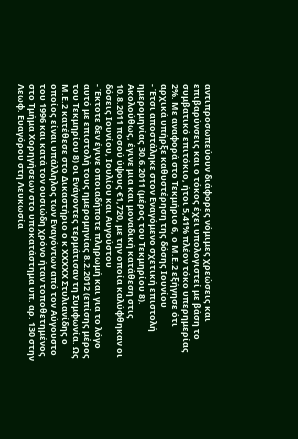αντιπροσωπεύουν διάφορες νόμιμες χρεώσεις και επιβαρύνσεις και ο τόκος έχει υπολογιστεί με βάση το συμβατικό επιτόκιο, ήτοι 5,41% πλέον τόκο υπερημερίας 2%. Με αναφορά στο Τεκμήριο 6, ο Μ.Ε.2 εξήγησε ότι αρχικά υπήρξε καθυστέρηση της δόσης Ιουνίου
- Έτσι αποστάληκε στον Εναγόμενο σχετική επιστολή ημερομηνίας 30.6.2011 (μέρος του Τεκμηρίου 8). Ακολούθως, έγινε μια και μοναδική κατάθεση στις 10.8.2011 ποσού ύψους €1,720, με την οποία καλύφθηκαν οι δόσεις Ιουνίου, Ιουλίου και Αυγούστου
- Έκτοτε δεν έγινε οποιαδήποτε πληρωμή και για το λόγο αυτό με επιστολή τους ημερομηνίας 8.2.2012 (επίσης μέρος του Τεκμηρίου 8) οι Ενάγοντες τερμάτισαν τη Συμφωνία. Ως Μ.Ε.2 κατέθεσε στο Δικαστήριο ο κ XXXXX Στυλιανίδης ο οποίος είναι υπάλληλος των Εναγόντων από τον Αύγουστο του 1996 και κατά τον ουσιώδη χρόνο ήταν τοποθετημένος στο Τμήμα Χορηγήσεων στο υποκατάστημα υπ. αρ. 130 στην Λεωφ. Ευαγόρου στη Λευκωσία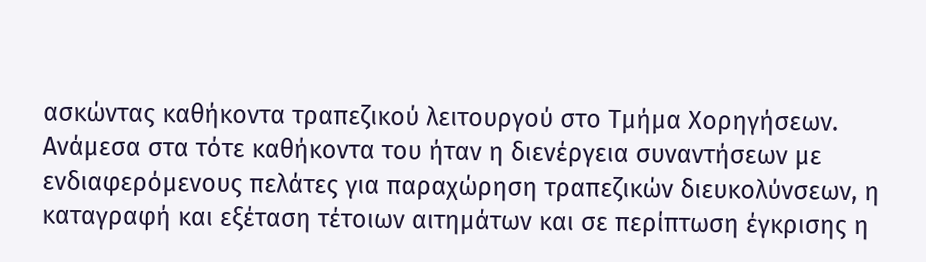ασκώντας καθήκοντα τραπεζικού λειτουργού στο Τμήμα Χορηγήσεων. Ανάμεσα στα τότε καθήκοντα του ήταν η διενέργεια συναντήσεων με ενδιαφερόμενους πελάτες για παραχώρηση τραπεζικών διευκολύνσεων, η καταγραφή και εξέταση τέτοιων αιτημάτων και σε περίπτωση έγκρισης η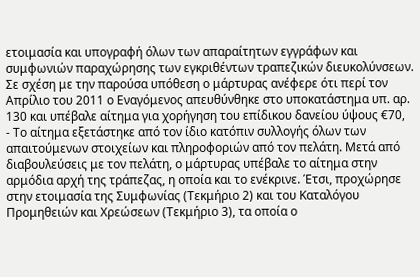ετοιμασία και υπογραφή όλων των απαραίτητων εγγράφων και συμφωνιών παραχώρησης των εγκριθέντων τραπεζικών διευκολύνσεων. Σε σχέση με την παρούσα υπόθεση ο μάρτυρας ανέφερε ότι περί τον Απρίλιο του 2011 ο Εναγόμενος απευθύνθηκε στο υποκατάστημα υπ. αρ. 130 και υπέβαλε αίτημα για χορήγηση του επίδικου δανείου ύψους €70,
- Το αίτημα εξετάστηκε από τον ίδιο κατόπιν συλλογής όλων των απαιτούμενων στοιχείων και πληροφοριών από τον πελάτη. Μετά από διαβουλεύσεις με τον πελάτη, ο μάρτυρας υπέβαλε το αίτημα στην αρμόδια αρχή της τράπεζας, η οποία και το ενέκρινε. Έτσι, προχώρησε στην ετοιμασία της Συμφωνίας (Τεκμήριο 2) και του Καταλόγου Προμηθειών και Χρεώσεων (Τεκμήριο 3), τα οποία ο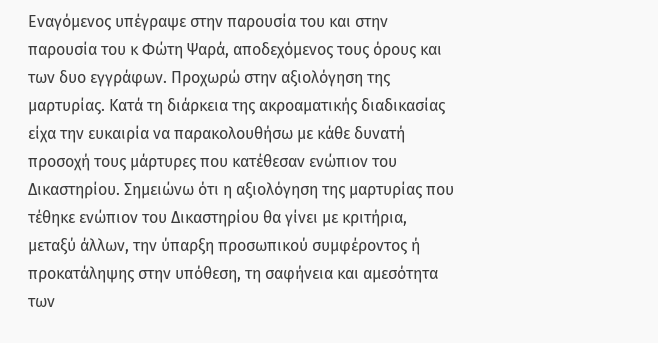Εναγόμενος υπέγραψε στην παρουσία του και στην παρουσία του κ Φώτη Ψαρά, αποδεχόμενος τους όρους και των δυο εγγράφων. Προχωρώ στην αξιολόγηση της μαρτυρίας. Κατά τη διάρκεια της ακροαματικής διαδικασίας είχα την ευκαιρία να παρακολουθήσω με κάθε δυνατή προσοχή τους μάρτυρες που κατέθεσαν ενώπιον του Δικαστηρίου. Σημειώνω ότι η αξιολόγηση της μαρτυρίας που τέθηκε ενώπιον του Δικαστηρίου θα γίνει με κριτήρια, μεταξύ άλλων, την ύπαρξη προσωπικού συμφέροντος ή προκατάληψης στην υπόθεση, τη σαφήνεια και αμεσότητα των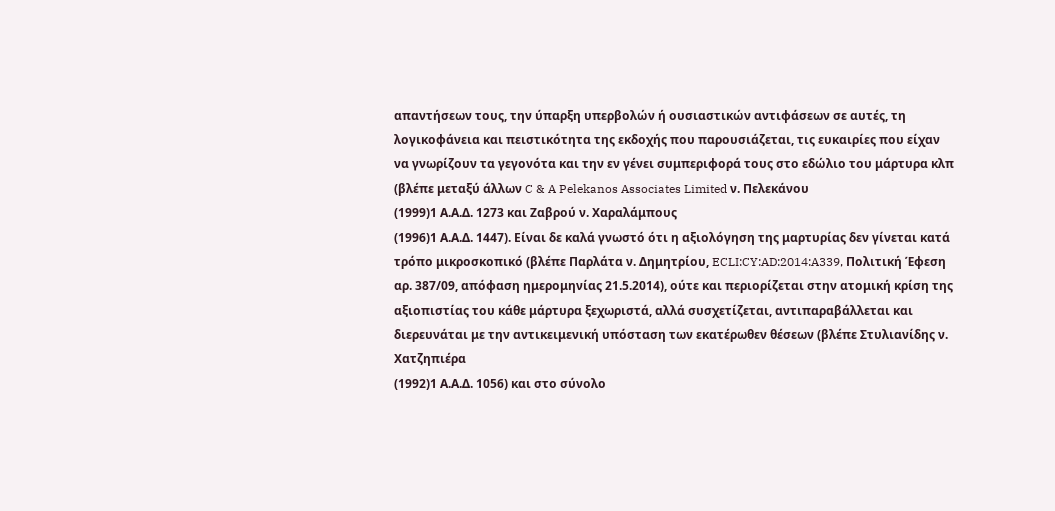απαντήσεων τους, την ύπαρξη υπερβολών ή ουσιαστικών αντιφάσεων σε αυτές, τη λογικοφάνεια και πειστικότητα της εκδοχής που παρουσιάζεται, τις ευκαιρίες που είχαν να γνωρίζουν τα γεγονότα και την εν γένει συμπεριφορά τους στο εδώλιο του μάρτυρα κλπ (βλέπε μεταξύ άλλων C & A Pelekanos Associates Limited ν. Πελεκάνου
(1999)1 Α.Α.Δ. 1273 και Ζαβρού ν. Χαραλάμπους
(1996)1 Α.Α.Δ. 1447). Είναι δε καλά γνωστό ότι η αξιολόγηση της μαρτυρίας δεν γίνεται κατά τρόπο μικροσκοπικό (βλέπε Παρλάτα ν. Δημητρίου, ECLI:CY:AD:2014:A339, Πολιτική Έφεση αρ. 387/09, απόφαση ημερομηνίας 21.5.2014), ούτε και περιορίζεται στην ατομική κρίση της αξιοπιστίας του κάθε μάρτυρα ξεχωριστά, αλλά συσχετίζεται, αντιπαραβάλλεται και διερευνάται με την αντικειμενική υπόσταση των εκατέρωθεν θέσεων (βλέπε Στυλιανίδης ν. Χατζηπιέρα
(1992)1 Α.Α.Δ. 1056) και στο σύνολο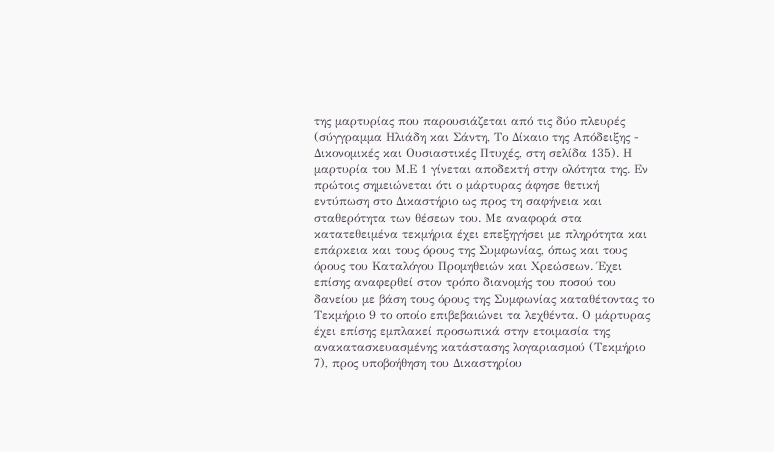της μαρτυρίας που παρουσιάζεται από τις δύο πλευρές (σύγγραμμα Ηλιάδη και Σάντη, Το Δίκαιο της Απόδειξης - Δικονομικές και Ουσιαστικές Πτυχές, στη σελίδα 135). Η μαρτυρία του Μ.Ε 1 γίνεται αποδεκτή στην ολότητα της. Εν πρώτοις σημειώνεται ότι ο μάρτυρας άφησε θετική εντύπωση στο Δικαστήριο ως προς τη σαφήνεια και σταθερότητα των θέσεων του. Με αναφορά στα κατατεθειμένα τεκμήρια έχει επεξηγήσει με πληρότητα και επάρκεια και τους όρους της Συμφωνίας, όπως και τους όρους του Καταλόγου Προμηθειών και Χρεώσεων. Έχει επίσης αναφερθεί στον τρόπο διανομής του ποσού του δανείου με βάση τους όρους της Συμφωνίας καταθέτοντας το Τεκμήριο 9 το οποίο επιβεβαιώνει τα λεχθέντα. Ο μάρτυρας έχει επίσης εμπλακεί προσωπικά στην ετοιμασία της ανακατασκευασμένης κατάστασης λογαριασμού (Τεκμήριο 7), προς υποβοήθηση του Δικαστηρίου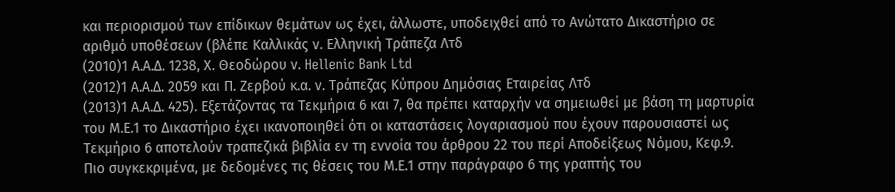και περιορισμού των επίδικων θεμάτων ως έχει, άλλωστε, υποδειχθεί από το Ανώτατο Δικαστήριο σε αριθμό υποθέσεων (βλέπε Καλλικάς ν. Ελληνική Τράπεζα Λτδ
(2010)1 Α.Α.Δ. 1238, Χ. Θεοδώρου ν. Hellenic Bank Ltd
(2012)1 Α.Α.Δ. 2059 και Π. Ζερβού κ.α. ν. Τράπεζας Κύπρου Δημόσιας Εταιρείας Λτδ
(2013)1 Α.Α.Δ. 425). Εξετάζοντας τα Τεκμήρια 6 και 7, θα πρέπει καταρχήν να σημειωθεί με βάση τη μαρτυρία του Μ.Ε.1 το Δικαστήριο έχει ικανοποιηθεί ότι οι καταστάσεις λογαριασμού που έχουν παρουσιαστεί ως Τεκμήριο 6 αποτελούν τραπεζικά βιβλία εν τη εννοία του άρθρου 22 του περί Αποδείξεως Νόμου, Κεφ.9. Πιο συγκεκριμένα, με δεδομένες τις θέσεις του Μ.Ε.1 στην παράγραφο 6 της γραπτής του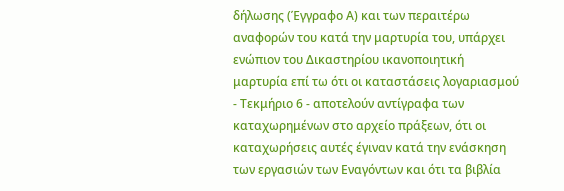δήλωσης (Έγγραφο Α) και των περαιτέρω αναφορών του κατά την μαρτυρία του, υπάρχει ενώπιον του Δικαστηρίου ικανοποιητική μαρτυρία επί τω ότι οι καταστάσεις λογαριασμού - Τεκμήριο 6 - αποτελούν αντίγραφα των καταχωρημένων στο αρχείο πράξεων, ότι οι καταχωρήσεις αυτές έγιναν κατά την ενάσκηση των εργασιών των Εναγόντων και ότι τα βιβλία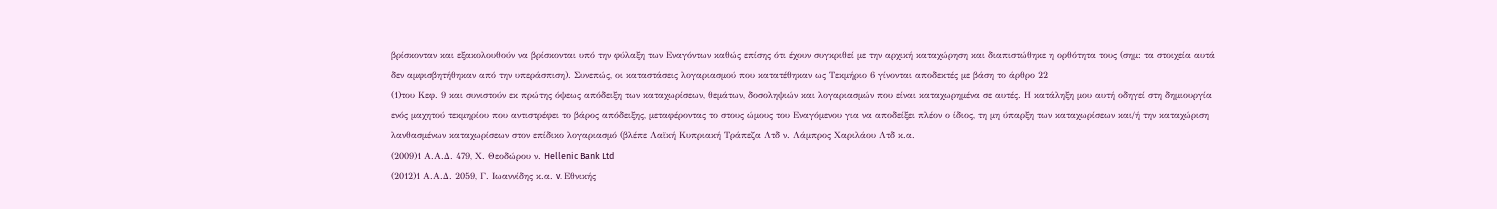βρίσκονταν και εξακολουθούν να βρίσκονται υπό την φύλαξη των Εναγόντων καθώς επίσης ότι έχουν συγκριθεί με την αρχική καταχώρηση και διαπιστώθηκε η ορθότητα τους (σημ: τα στοιχεία αυτά δεν αμφισβητήθηκαν από την υπεράσπιση). Συνεπώς, οι καταστάσεις λογαριασμού που κατατέθηκαν ως Τεκμήριο 6 γίνονται αποδεκτές με βάση το άρθρο 22
(1)του Κεφ. 9 και συνιστούν εκ πρώτης όψεως απόδειξη των καταχωρίσεων, θεμάτων, δοσοληψιών και λογαριασμών που είναι καταχωρημένα σε αυτές. Η κατάληξη μου αυτή οδηγεί στη δημιουργία ενός μαχητού τεκμηρίου που αντιστρέφει το βάρος απόδειξης, μεταφέροντας το στους ώμους του Εναγόμενου για να αποδείξει πλέον ο ίδιος, τη μη ύπαρξη των καταχωρίσεων και/ή την καταχώριση λανθασμένων καταχωρίσεων στον επίδικο λογαριασμό (βλέπε Λαϊκή Κυπριακή Τράπεζα Λτδ ν. Λάμπρος Χαριλάου Λτδ κ.α.
(2009)1 Α.Α.Δ. 479, Χ. Θεοδώρου ν. Hellenic Bank Ltd
(2012)1 Α.Α.Δ. 2059, Γ. Ιωαννίδης κ.α. v. Εθνικής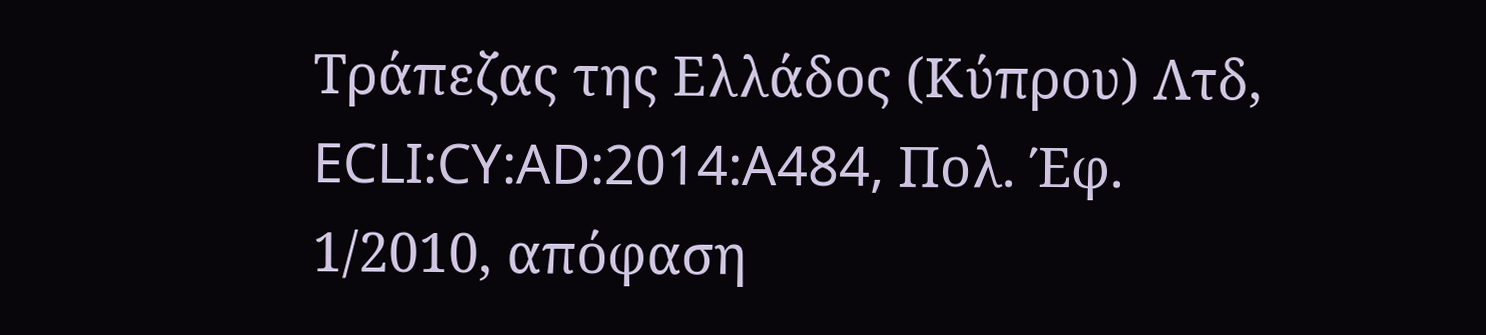Τράπεζας της Ελλάδος (Κύπρου) Λτδ, ECLI:CY:AD:2014:A484, Πολ. Έφ. 1/2010, απόφαση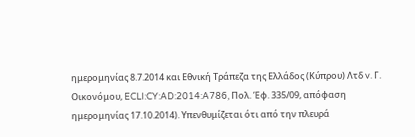ημερομηνίας 8.7.2014 και Εθνική Τράπεζα της Ελλάδος (Κύπρου) Λτδ v. Γ. Οικονόμου, ECLI:CY:AD:2014:A786, Πολ. Έφ. 335/09, απόφαση ημερομηνίας 17.10.2014). Υπενθυμίζεται ότι από την πλευρά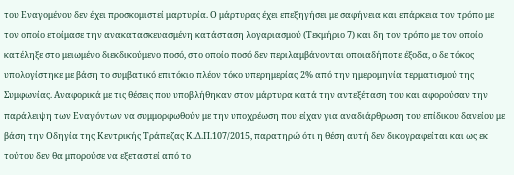του Εναγομένου δεν έχει προσκομιστεί μαρτυρία. Ο μάρτυρας έχει επεξηγήσει με σαφήνεια και επάρκεια τον τρόπο με τον οποίο ετοίμασε την ανακατασκευασμένη κατάσταση λογαριασμού (Τεκμήριο 7) και δη τον τρόπο με τον οποίο κατέληξε στο μειωμένο διεκδικούμενο ποσό, στο οποίο ποσό δεν περιλαμβάνονται οποιαδήποτε έξοδα, ο δε τόκος υπολογίστηκε με βάση το συμβατικό επιτόκιο πλέον τόκο υπερημερίας 2% από την ημερομηνία τερματισμού της Συμφωνίας. Αναφορικά με τις θέσεις που υποβλήθηκαν στον μάρτυρα κατά την αντεξέταση του και αφορούσαν την παράλειψη των Εναγόντων να συμμορφωθούν με την υποχρέωση που είχαν για αναδιάρθρωση του επίδικου δανείου με βάση την Οδηγία της Κεντρικής Τράπεζας Κ.Δ.Π.107/2015, παρατηρώ ότι η θέση αυτή δεν δικογραφείται και ως εκ τούτου δεν θα μπορούσε να εξεταστεί από το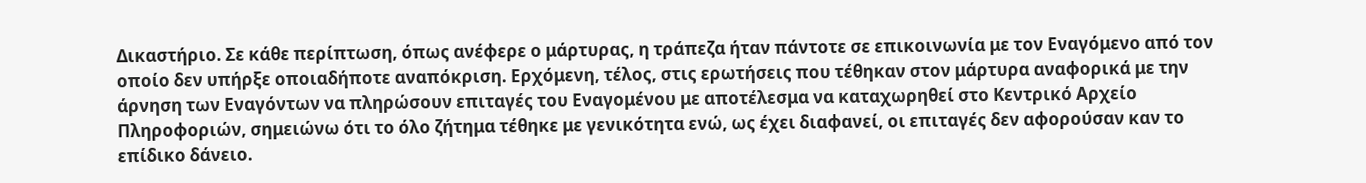Δικαστήριο. Σε κάθε περίπτωση, όπως ανέφερε ο μάρτυρας, η τράπεζα ήταν πάντοτε σε επικοινωνία με τον Εναγόμενο από τον οποίο δεν υπήρξε οποιαδήποτε αναπόκριση. Ερχόμενη, τέλος, στις ερωτήσεις που τέθηκαν στον μάρτυρα αναφορικά με την άρνηση των Εναγόντων να πληρώσουν επιταγές του Εναγομένου με αποτέλεσμα να καταχωρηθεί στο Κεντρικό Αρχείο Πληροφοριών, σημειώνω ότι το όλο ζήτημα τέθηκε με γενικότητα ενώ, ως έχει διαφανεί, οι επιταγές δεν αφορούσαν καν το επίδικο δάνειο.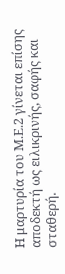Η μαρτυρία του Μ.Ε.2 γίνεται επίσης αποδεκτή ως ειλικρινής, σαφής και σταθερή.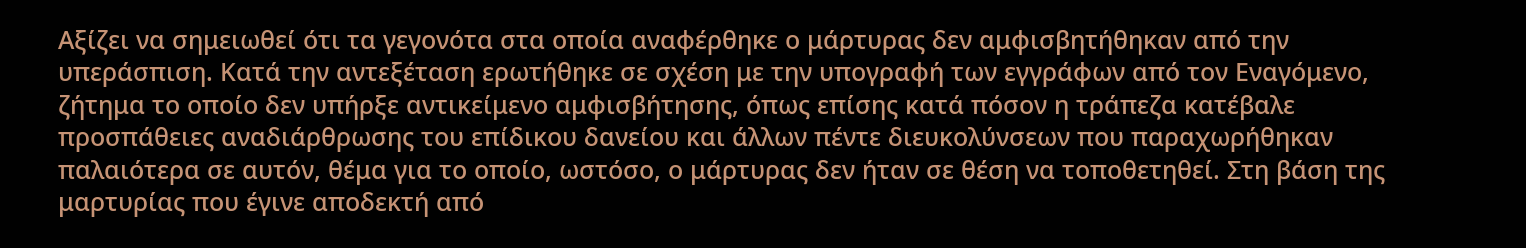Αξίζει να σημειωθεί ότι τα γεγονότα στα οποία αναφέρθηκε ο μάρτυρας δεν αμφισβητήθηκαν από την υπεράσπιση. Κατά την αντεξέταση ερωτήθηκε σε σχέση με την υπογραφή των εγγράφων από τον Εναγόμενο, ζήτημα το οποίο δεν υπήρξε αντικείμενο αμφισβήτησης, όπως επίσης κατά πόσον η τράπεζα κατέβαλε προσπάθειες αναδιάρθρωσης του επίδικου δανείου και άλλων πέντε διευκολύνσεων που παραχωρήθηκαν παλαιότερα σε αυτόν, θέμα για το οποίο, ωστόσο, ο μάρτυρας δεν ήταν σε θέση να τοποθετηθεί. Στη βάση της μαρτυρίας που έγινε αποδεκτή από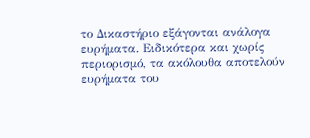το Δικαστήριο εξάγονται ανάλογα ευρήματα. Ειδικότερα και χωρίς περιορισμό, τα ακόλουθα αποτελούν ευρήματα του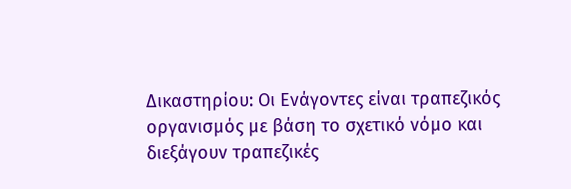Δικαστηρίου: Οι Ενάγοντες είναι τραπεζικός οργανισμός με βάση το σχετικό νόμο και διεξάγουν τραπεζικές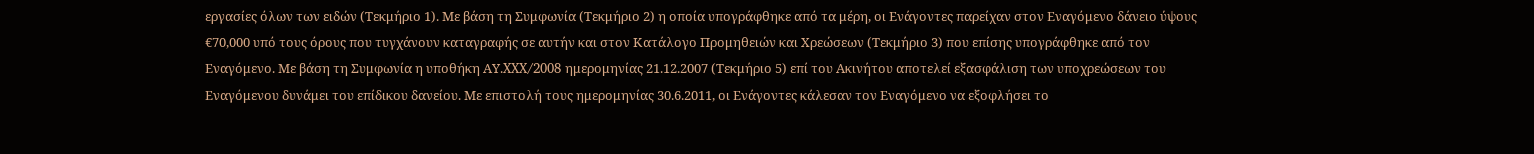εργασίες όλων των ειδών (Τεκμήριο 1). Με βάση τη Συμφωνία (Τεκμήριο 2) η οποία υπογράφθηκε από τα μέρη, οι Ενάγοντες παρείχαν στον Εναγόμενο δάνειο ύψους €70,000 υπό τους όρους που τυγχάνουν καταγραφής σε αυτήν και στον Κατάλογο Προμηθειών και Χρεώσεων (Τεκμήριο 3) που επίσης υπογράφθηκε από τον Εναγόμενο. Με βάση τη Συμφωνία η υποθήκη ΑΥ.XXX/2008 ημερομηνίας 21.12.2007 (Τεκμήριο 5) επί του Ακινήτου αποτελεί εξασφάλιση των υποχρεώσεων του Εναγόμενου δυνάμει του επίδικου δανείου. Με επιστολή τους ημερομηνίας 30.6.2011, οι Ενάγοντες κάλεσαν τον Εναγόμενο να εξοφλήσει το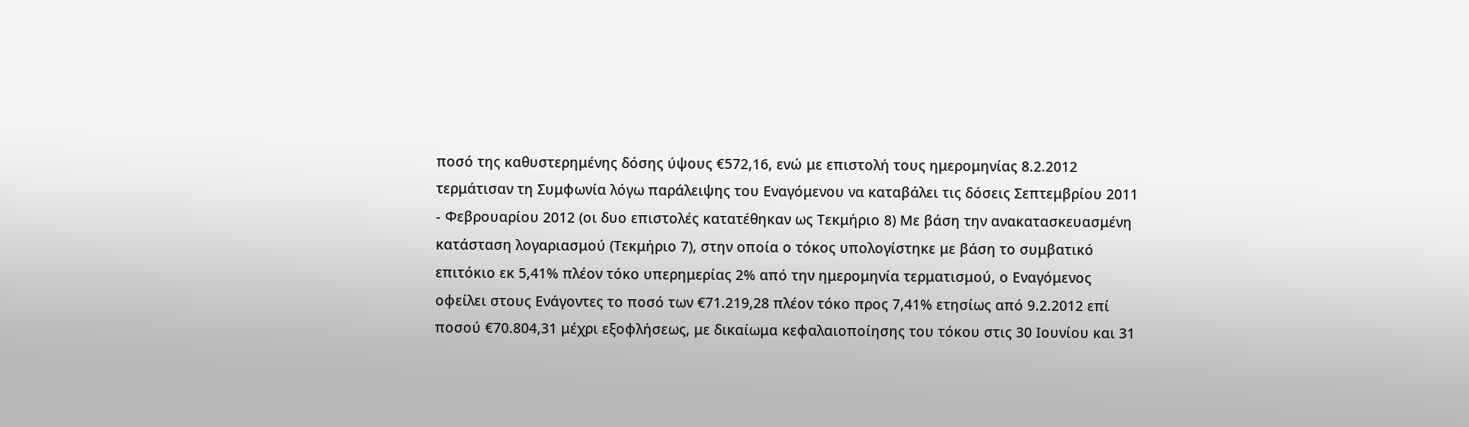ποσό της καθυστερημένης δόσης ύψους €572,16, ενώ με επιστολή τους ημερομηνίας 8.2.2012 τερμάτισαν τη Συμφωνία λόγω παράλειψης του Εναγόμενου να καταβάλει τις δόσεις Σεπτεμβρίου 2011 - Φεβρουαρίου 2012 (οι δυο επιστολές κατατέθηκαν ως Τεκμήριο 8) Με βάση την ανακατασκευασμένη κατάσταση λογαριασμού (Τεκμήριο 7), στην οποία ο τόκος υπολογίστηκε με βάση το συμβατικό επιτόκιο εκ 5,41% πλέον τόκο υπερημερίας 2% από την ημερομηνία τερματισμού, ο Εναγόμενος οφείλει στους Ενάγοντες το ποσό των €71.219,28 πλέον τόκο προς 7,41% ετησίως από 9.2.2012 επί ποσού €70.804,31 μέχρι εξοφλήσεως, με δικαίωμα κεφαλαιοποίησης του τόκου στις 30 Ιουνίου και 31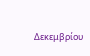Δεκεμβρίου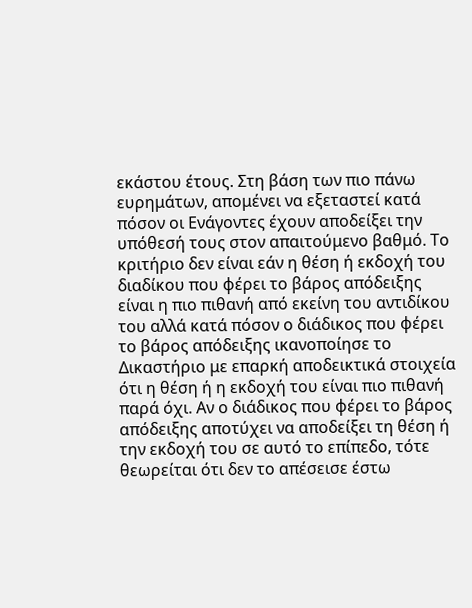εκάστου έτους. Στη βάση των πιο πάνω ευρημάτων, απομένει να εξεταστεί κατά πόσον οι Ενάγοντες έχουν αποδείξει την υπόθεσή τους στον απαιτούμενο βαθμό. Το κριτήριο δεν είναι εάν η θέση ή εκδοχή του διαδίκου που φέρει το βάρος απόδειξης είναι η πιο πιθανή από εκείνη του αντιδίκου του αλλά κατά πόσον ο διάδικος που φέρει το βάρος απόδειξης ικανοποίησε το Δικαστήριο με επαρκή αποδεικτικά στοιχεία ότι η θέση ή η εκδοχή του είναι πιο πιθανή παρά όχι. Αν ο διάδικος που φέρει το βάρος απόδειξης αποτύχει να αποδείξει τη θέση ή την εκδοχή του σε αυτό το επίπεδο, τότε θεωρείται ότι δεν το απέσεισε έστω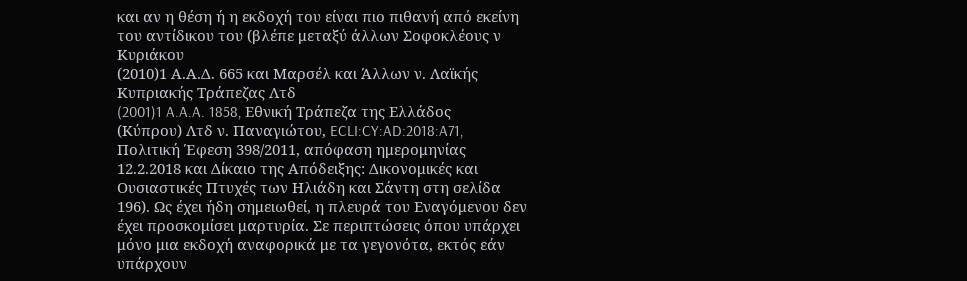και αν η θέση ή η εκδοχή του είναι πιο πιθανή από εκείνη του αντίδικου του (βλέπε μεταξύ άλλων Σοφοκλέους ν Κυριάκου
(2010)1 Α.Α.Δ. 665 και Μαρσέλ και Άλλων ν. Λαϊκής Κυπριακής Τράπεζας Λτδ
(2001)1 A.A.A. 1858, Εθνική Τράπεζα της Ελλάδος (Κύπρου) Λτδ ν. Παναγιώτου, ECLI:CY:AD:2018:A71, Πολιτική Έφεση 398/2011, απόφαση ημερομηνίας 12.2.2018 και Δίκαιο της Απόδειξης: Δικονομικές και Ουσιαστικές Πτυχές των Ηλιάδη και Σάντη στη σελίδα 196). Ως έχει ήδη σημειωθεί, η πλευρά του Εναγόμενου δεν έχει προσκομίσει μαρτυρία. Σε περιπτώσεις όπου υπάρχει μόνο μια εκδοχή αναφορικά με τα γεγονότα, εκτός εάν υπάρχουν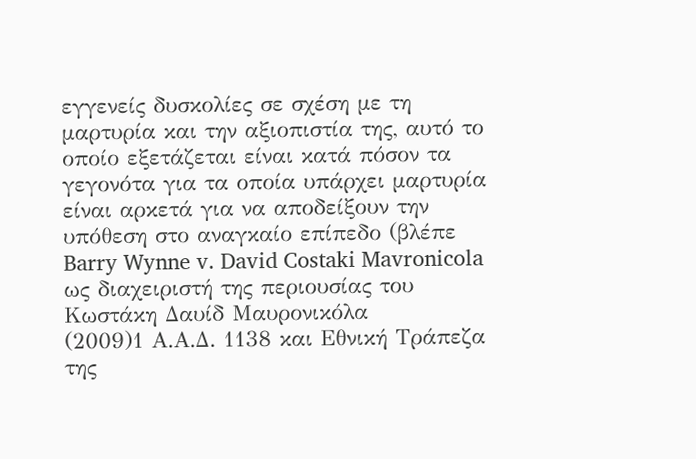εγγενείς δυσκολίες σε σχέση με τη μαρτυρία και την αξιοπιστία της, αυτό το οποίο εξετάζεται είναι κατά πόσον τα γεγονότα για τα οποία υπάρχει μαρτυρία είναι αρκετά για να αποδείξουν την υπόθεση στο αναγκαίο επίπεδο (βλέπε Barry Wynne v. David Costaki Mavronicola ως διαχειριστή της περιουσίας του Κωστάκη Δαυίδ Μαυρονικόλα
(2009)1 Α.Α.Δ. 1138 και Εθνική Τράπεζα της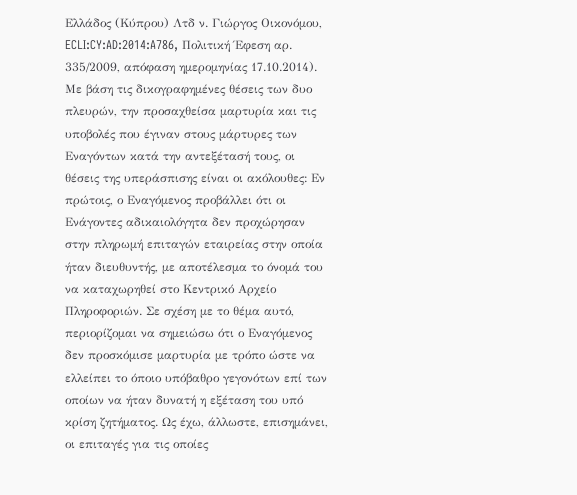Ελλάδος (Κύπρου) Λτδ ν. Γιώργος Οικονόμου, ECLI:CY:AD:2014:A786, Πολιτική Έφεση αρ. 335/2009, απόφαση ημερομηνίας 17.10.2014). Με βάση τις δικογραφημένες θέσεις των δυο πλευρών, την προσαχθείσα μαρτυρία και τις υποβολές που έγιναν στους μάρτυρες των Εναγόντων κατά την αντεξέτασή τους, οι θέσεις της υπεράσπισης είναι οι ακόλουθες: Εν πρώτοις, ο Εναγόμενος προβάλλει ότι οι Ενάγοντες αδικαιολόγητα δεν προχώρησαν στην πληρωμή επιταγών εταιρείας στην οποία ήταν διευθυντής, με αποτέλεσμα το όνομά του να καταχωρηθεί στο Κεντρικό Αρχείο Πληροφοριών. Σε σχέση με το θέμα αυτό, περιορίζομαι να σημειώσω ότι ο Εναγόμενος δεν προσκόμισε μαρτυρία με τρόπο ώστε να ελλείπει το όποιο υπόβαθρο γεγονότων επί των οποίων να ήταν δυνατή η εξέταση του υπό κρίση ζητήματος. Ως έχω, άλλωστε, επισημάνει, οι επιταγές για τις οποίες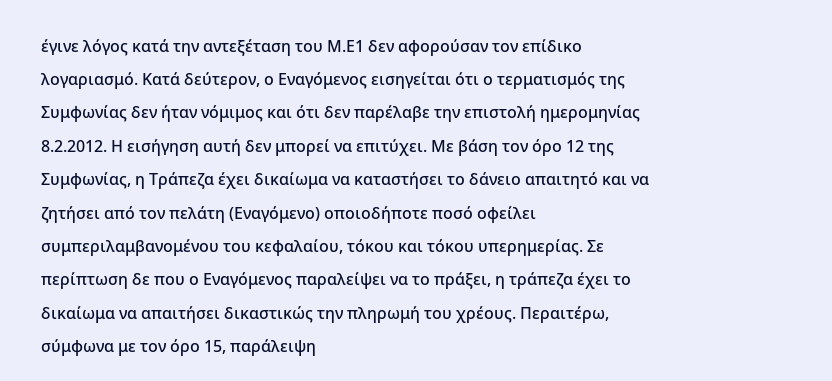έγινε λόγος κατά την αντεξέταση του Μ.Ε1 δεν αφορούσαν τον επίδικο λογαριασμό. Κατά δεύτερον, ο Εναγόμενος εισηγείται ότι ο τερματισμός της Συμφωνίας δεν ήταν νόμιμος και ότι δεν παρέλαβε την επιστολή ημερομηνίας 8.2.2012. Η εισήγηση αυτή δεν μπορεί να επιτύχει. Με βάση τον όρο 12 της Συμφωνίας, η Τράπεζα έχει δικαίωμα να καταστήσει το δάνειο απαιτητό και να ζητήσει από τον πελάτη (Εναγόμενο) οποιοδήποτε ποσό οφείλει συμπεριλαμβανομένου του κεφαλαίου, τόκου και τόκου υπερημερίας. Σε περίπτωση δε που ο Εναγόμενος παραλείψει να το πράξει, η τράπεζα έχει το δικαίωμα να απαιτήσει δικαστικώς την πληρωμή του χρέους. Περαιτέρω, σύμφωνα με τον όρο 15, παράλειψη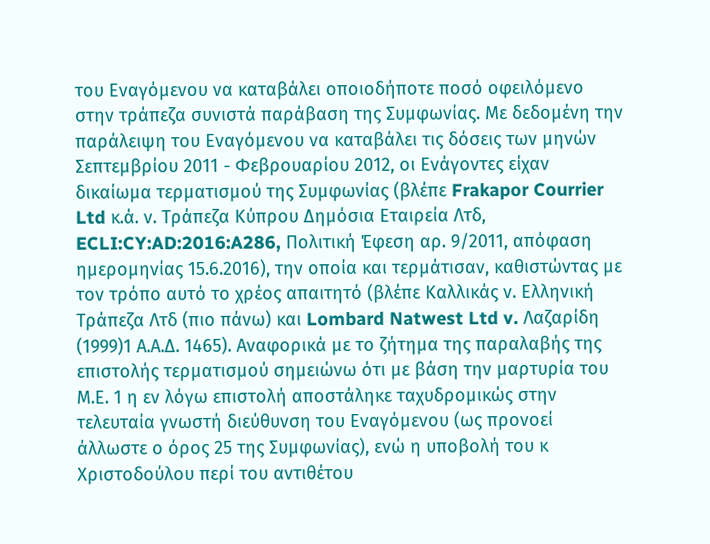του Εναγόμενου να καταβάλει οποιοδήποτε ποσό οφειλόμενο στην τράπεζα συνιστά παράβαση της Συμφωνίας. Με δεδομένη την παράλειψη του Εναγόμενου να καταβάλει τις δόσεις των μηνών Σεπτεμβρίου 2011 - Φεβρουαρίου 2012, οι Ενάγοντες είχαν δικαίωμα τερματισμού της Συμφωνίας (βλέπε Frakapor Courrier Ltd κ.ά. ν. Τράπεζα Κύπρου Δημόσια Εταιρεία Λτδ, ECLI:CY:AD:2016:A286, Πολιτική Έφεση αρ. 9/2011, απόφαση ημερομηνίας 15.6.2016), την οποία και τερμάτισαν, καθιστώντας με τον τρόπο αυτό το χρέος απαιτητό (βλέπε Καλλικάς ν. Ελληνική Τράπεζα Λτδ (πιο πάνω) και Lombard Natwest Ltd v. Λαζαρίδη
(1999)1 Α.Α.Δ. 1465). Αναφορικά με το ζήτημα της παραλαβής της επιστολής τερματισμού σημειώνω ότι με βάση την μαρτυρία του Μ.Ε. 1 η εν λόγω επιστολή αποστάληκε ταχυδρομικώς στην τελευταία γνωστή διεύθυνση του Εναγόμενου (ως προνοεί άλλωστε ο όρος 25 της Συμφωνίας), ενώ η υποβολή του κ Χριστοδούλου περί του αντιθέτου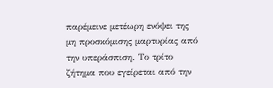παρέμεινε μετέωρη ενόψει της μη προσκόμισης μαρτυρίας από την υπεράσπιση. Το τρίτο ζήτημα που εγείρεται από την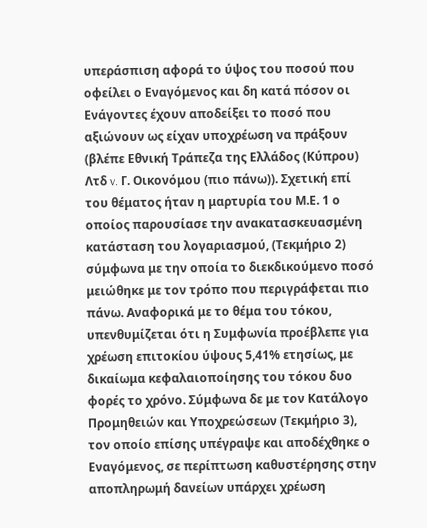υπεράσπιση αφορά το ύψος του ποσού που οφείλει ο Εναγόμενος και δη κατά πόσον οι Ενάγοντες έχουν αποδείξει το ποσό που αξιώνουν ως είχαν υποχρέωση να πράξουν (βλέπε Εθνική Τράπεζα της Ελλάδος (Κύπρου) Λτδ v. Γ. Οικονόμου (πιο πάνω)). Σχετική επί του θέματος ήταν η μαρτυρία του Μ.Ε. 1 ο οποίος παρουσίασε την ανακατασκευασμένη κατάσταση του λογαριασμού, (Τεκμήριο 2) σύμφωνα με την οποία το διεκδικούμενο ποσό μειώθηκε με τον τρόπο που περιγράφεται πιο πάνω. Αναφορικά με το θέμα του τόκου, υπενθυμίζεται ότι η Συμφωνία προέβλεπε για χρέωση επιτοκίου ύψους 5,41% ετησίως, με δικαίωμα κεφαλαιοποίησης του τόκου δυο φορές το χρόνο. Σύμφωνα δε με τον Κατάλογο Προμηθειών και Υποχρεώσεων (Τεκμήριο 3), τον οποίο επίσης υπέγραψε και αποδέχθηκε ο Εναγόμενος, σε περίπτωση καθυστέρησης στην αποπληρωμή δανείων υπάρχει χρέωση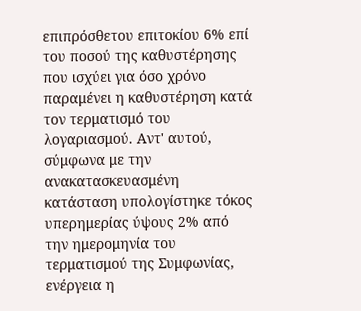επιπρόσθετου επιτοκίου 6% επί του ποσού της καθυστέρησης που ισχύει για όσο χρόνο παραμένει η καθυστέρηση κατά τον τερματισμό του λογαριασμού. Αντ' αυτού, σύμφωνα με την ανακατασκευασμένη κατάσταση υπολογίστηκε τόκος υπερημερίας ύψους 2% από την ημερομηνία του τερματισμού της Συμφωνίας, ενέργεια η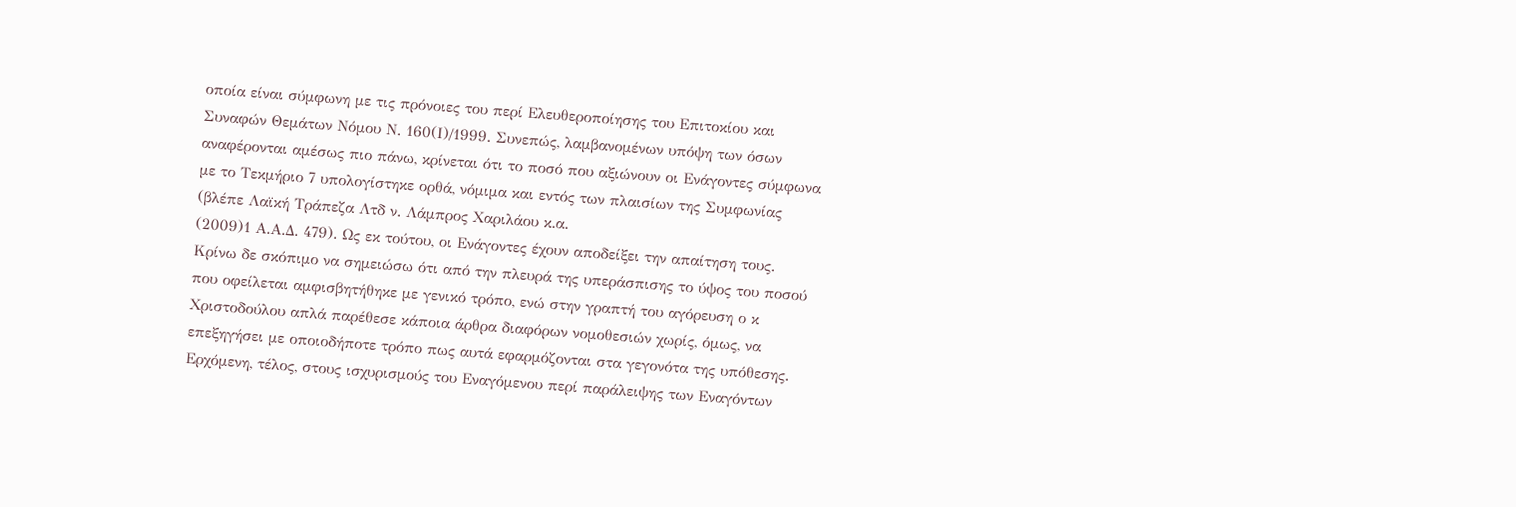οποία είναι σύμφωνη με τις πρόνοιες του περί Ελευθεροποίησης του Επιτοκίου και Συναφών Θεμάτων Νόμου Ν. 160(Ι)/1999. Συνεπώς, λαμβανομένων υπόψη των όσων αναφέρονται αμέσως πιο πάνω, κρίνεται ότι το ποσό που αξιώνουν οι Ενάγοντες σύμφωνα με το Τεκμήριο 7 υπολογίστηκε ορθά, νόμιμα και εντός των πλαισίων της Συμφωνίας (βλέπε Λαϊκή Τράπεζα Λτδ ν. Λάμπρος Χαριλάου κ.α.
(2009)1 Α.Α.Δ. 479). Ως εκ τούτου, οι Ενάγοντες έχουν αποδείξει την απαίτηση τους. Κρίνω δε σκόπιμο να σημειώσω ότι από την πλευρά της υπεράσπισης το ύψος του ποσού που οφείλεται αμφισβητήθηκε με γενικό τρόπο, ενώ στην γραπτή του αγόρευση ο κ Χριστοδούλου απλά παρέθεσε κάποια άρθρα διαφόρων νομοθεσιών χωρίς, όμως, να επεξηγήσει με οποιοδήποτε τρόπο πως αυτά εφαρμόζονται στα γεγονότα της υπόθεσης. Ερχόμενη, τέλος, στους ισχυρισμούς του Εναγόμενου περί παράλειψης των Εναγόντων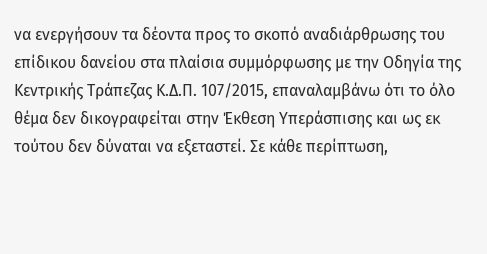να ενεργήσουν τα δέοντα προς το σκοπό αναδιάρθρωσης του επίδικου δανείου στα πλαίσια συμμόρφωσης με την Οδηγία της Κεντρικής Τράπεζας Κ.Δ.Π. 107/2015, επαναλαμβάνω ότι το όλο θέμα δεν δικογραφείται στην Έκθεση Υπεράσπισης και ως εκ τούτου δεν δύναται να εξεταστεί. Σε κάθε περίπτωση,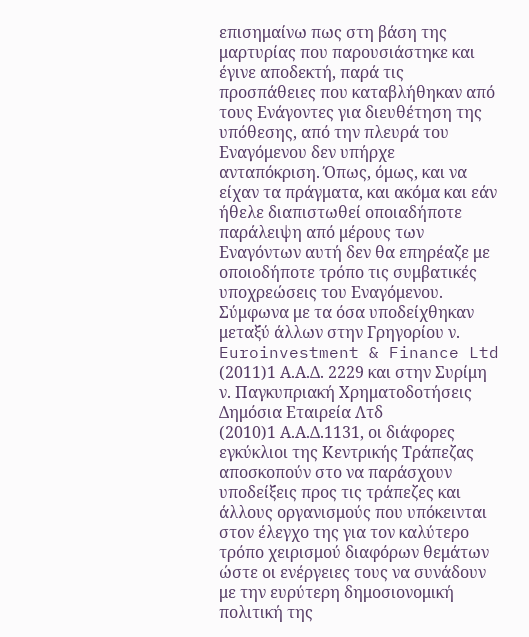επισημαίνω πως στη βάση της μαρτυρίας που παρουσιάστηκε και έγινε αποδεκτή, παρά τις προσπάθειες που καταβλήθηκαν από τους Ενάγοντες για διευθέτηση της υπόθεσης, από την πλευρά του Εναγόμενου δεν υπήρχε ανταπόκριση. Όπως, όμως, και να είχαν τα πράγματα, και ακόμα και εάν ήθελε διαπιστωθεί οποιαδήποτε παράλειψη από μέρους των Εναγόντων αυτή δεν θα επηρέαζε με οποιοδήποτε τρόπο τις συμβατικές υποχρεώσεις του Εναγόμενου. Σύμφωνα με τα όσα υποδείχθηκαν μεταξύ άλλων στην Γρηγορίου ν. Euroinvestment & Finance Ltd
(2011)1 Α.Α.Δ. 2229 και στην Συρίμη ν. Παγκυπριακή Χρηματοδοτήσεις Δημόσια Εταιρεία Λτδ
(2010)1 Α.Α.Δ.1131, οι διάφορες εγκύκλιοι της Κεντρικής Τράπεζας αποσκοπούν στο να παράσχουν υποδείξεις προς τις τράπεζες και άλλους οργανισμούς που υπόκεινται στον έλεγχο της για τον καλύτερο τρόπο χειρισμού διαφόρων θεμάτων ώστε οι ενέργειες τους να συνάδουν με την ευρύτερη δημοσιονομική πολιτική της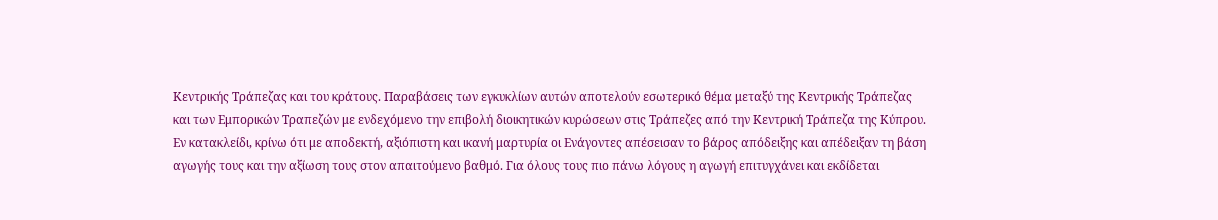Κεντρικής Τράπεζας και του κράτους. Παραβάσεις των εγκυκλίων αυτών αποτελούν εσωτερικό θέμα μεταξύ της Κεντρικής Τράπεζας και των Εμπορικών Τραπεζών με ενδεχόμενο την επιβολή διοικητικών κυρώσεων στις Τράπεζες από την Κεντρική Τράπεζα της Κύπρου. Εν κατακλείδι, κρίνω ότι με αποδεκτή, αξιόπιστη και ικανή μαρτυρία οι Ενάγοντες απέσεισαν το βάρος απόδειξης και απέδειξαν τη βάση αγωγής τους και την αξίωση τους στον απαιτούμενο βαθμό. Για όλους τους πιο πάνω λόγους η αγωγή επιτυγχάνει και εκδίδεται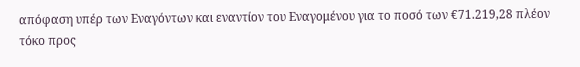απόφαση υπέρ των Εναγόντων και εναντίον του Εναγομένου για το ποσό των €71.219,28 πλέον τόκο προς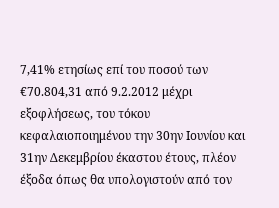7,41% ετησίως επί του ποσού των €70.804,31 από 9.2.2012 μέχρι εξοφλήσεως, του τόκου κεφαλαιοποιημένου την 30ην Ιουνίου και 31ην Δεκεμβρίου έκαστου έτους, πλέον έξοδα όπως θα υπολογιστούν από τον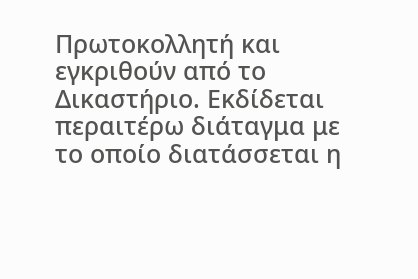Πρωτοκολλητή και εγκριθούν από το Δικαστήριο. Εκδίδεται περαιτέρω διάταγμα με το οποίο διατάσσεται η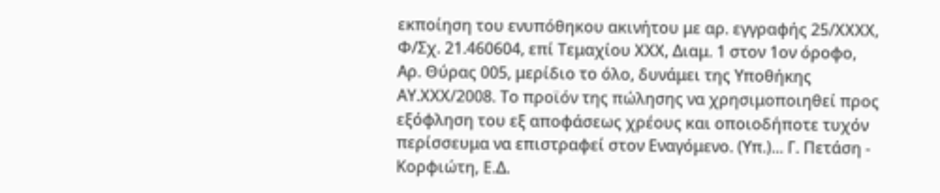εκποίηση του ενυπόθηκου ακινήτου με αρ. εγγραφής 25/ΧΧΧΧ, Φ/Σχ. 21.460604, επί Τεμαχίου ΧΧΧ, Διαμ. 1 στον 1ον όροφο, Αρ. Θύρας 005, μερίδιο το όλο, δυνάμει της Υποθήκης ΑΥ.ΧΧΧ/2008. Το προϊόν της πώλησης να χρησιμοποιηθεί προς εξόφληση του εξ αποφάσεως χρέους και οποιοδήποτε τυχόν περίσσευμα να επιστραφεί στον Εναγόμενο. (Υπ.)... Γ. Πετάση - Κορφιώτη, Ε.Δ.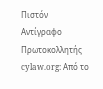Πιστόν Αντίγραφο Πρωτοκολλητής cylaw.org: Από το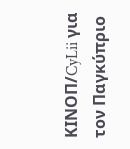ΚΙΝOΠ/CyLii για τον Παγκύπριο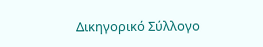Δικηγορικό Σύλλογο